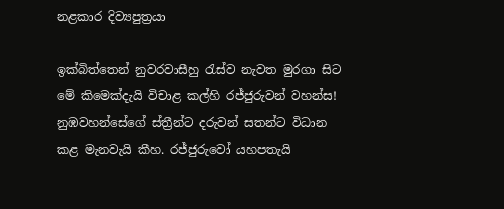නළකාර දිව්‍යපුත්‍රයා

ඉක්බිත්තෙන් නුවරවාසීහු රැස්ව නැවත මුරගා සිට මේ කිමෙක්දැයි විචාළ කල්හි රජ්ජුරුවන් වහන්ස! නුඹවහන්සේගේ ස්ත්‍රීන්ට දරුවන් සතන්ට විධාන කළ මැනවැයි කීහ. රජ්ජුරුවෝ යහපතැයි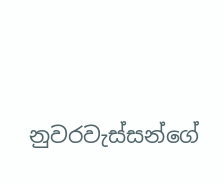නුවරවැස්සන්ගේ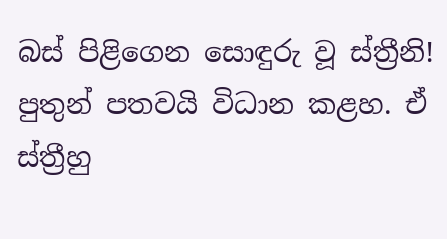බස් පිළිගෙන සොඳුරු වූ ස්ත්‍රීනි! පුතුන් පතවයි විධාන කළහ. ඒ ස්ත්‍රීහු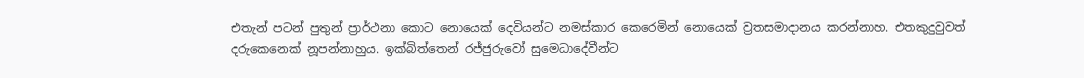එතැන් පටන් පුතුන් ප්‍රාර්ථනා කොට නොයෙක් දෙවියන්ට නමස්කාර කෙරෙමින් නොයෙක් ව්‍රතසමාදානය කරන්නාහ. එතකුදුවුවත් දරුකෙනෙක් නූපන්නාහුය. ඉක්බිත්තෙන් රජ්ජුරුවෝ සුමෙධාදේවීන්ට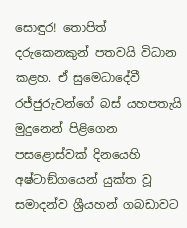සොඳුර! තොපිත් දරුකෙනකුන් පතවයි විධාන කළහ. ඒ සුමෙධාදේවී රජ්ජුරුවන්ගේ බස් යහපතැයි මුදුනෙන් පිළිගෙන පසළොස්වක් දිනයෙහි අෂ්ටාඞ්ගයෙන් යුක්ත වූ සමාදන්ව ශ්‍රීයහන් ගබඩාවට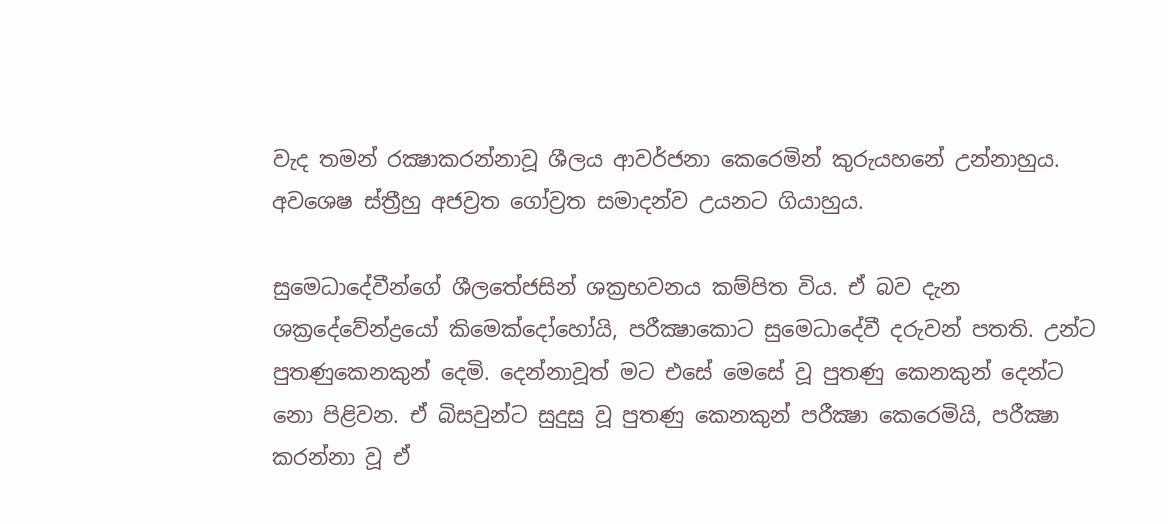වැද තමන් රක්‍ෂාකරන්නාවූ ශීලය ආවර්ජනා කෙරෙමින් කුරුයහනේ උන්නාහුය. අවශෙෂ ස්ත්‍රීහු අජව්‍රත ගෝව්‍රත සමාදන්ව උයනට ගියාහුය.

සුමෙධාදේවීන්ගේ ශීලතේජසින් ශක්‍රභවනය කම්පිත විය. ඒ බව දැන ශක්‍රදේවේන්ද්‍රයෝ කිමෙක්දෝහෝයි, පරීක්‍ෂාකොට සුමෙධාදේවී දරුවන් පතති. උන්ට පුතණුකෙනකුන් දෙමි. දෙන්නාවූත් මට එසේ මෙසේ වූ පුතණු කෙනකුන් දෙන්ට නො පිළිවන. ඒ බිසවුන්ට සුදුසු වූ පුතණු කෙනකුන් පරීක්‍ෂා කෙරෙමියි, පරීක්‍ෂා කරන්නා වූ ඒ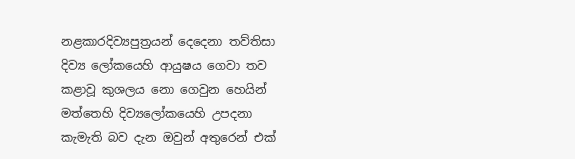නළකාරදිව්‍යපුත්‍රයන් දෙදෙනා තව්තිසා දිව්‍ය ලෝකයෙහි ආයුෂය ගෙවා තව කළාවූ කුශලය නො ගෙවුන හෙයින් මත්තෙහි දිව්‍යලෝකයෙහි උපදනා කැමැති බව දැන ඔවුන් අතුරෙන් එක්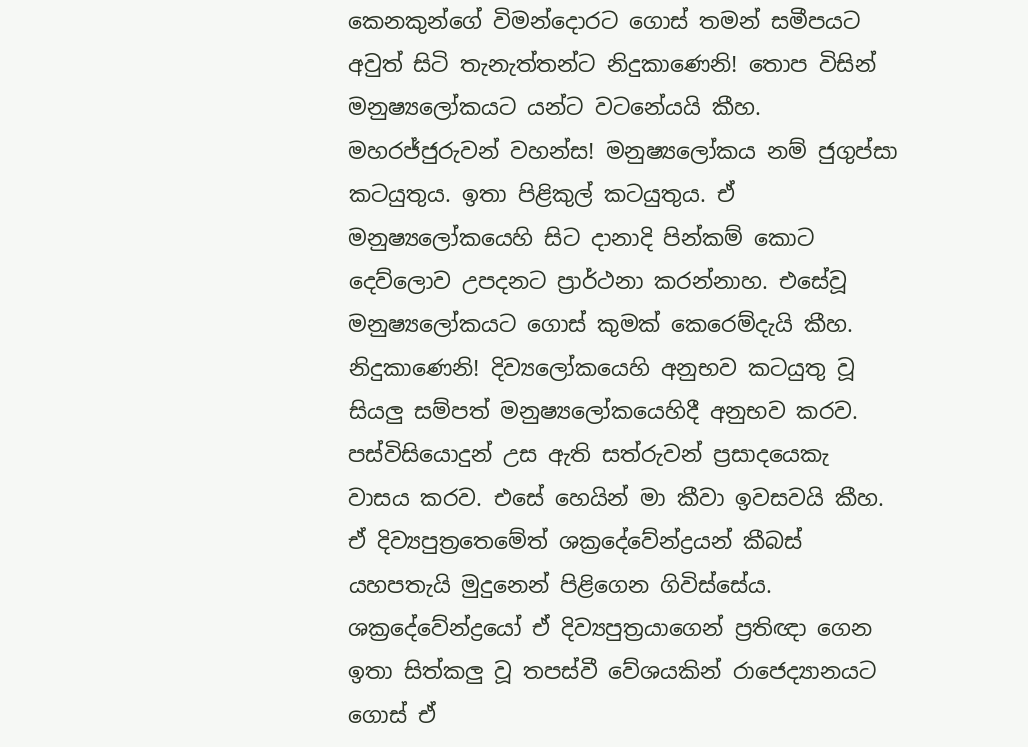කෙනකුන්ගේ විමන්දොරට ගොස් තමන් සමීපයට අවුත් සිටි තැනැත්තන්ට නිදුකාණෙනි! තොප විසින් මනුෂ්‍යලෝකයට යන්ට වටනේයයි කීහ. මහරජ්ජුරුවන් වහන්ස! මනුෂ්‍යලෝකය නම් ජුගුප්සා කටයුතුය. ඉතා පිළිකුල් කටයුතුය. ඒ මනුෂ්‍යලෝකයෙහි සිට දානාදි පින්කම් කොට දෙව්ලොව උපදනට ප්‍රාර්ථනා කරන්නාහ. එසේවූ මනුෂ්‍යලෝකයට ගොස් කුමක් කෙරෙම්දැයි කීහ. නිදුකාණෙනි! දිව්‍යලෝකයෙහි අනුභව කටයුතු වූ සියලු සම්පත් මනුෂ්‍යලෝකයෙහිදී අනුභව කරව. පස්විසියොදුන් උස ඇති සත්රුවන් ප්‍රසාදයෙකැ වාසය කරව. එසේ හෙයින් මා කීවා ඉවසවයි කීහ. ඒ දිව්‍යපුත්‍රතෙමේත් ශක්‍රදේවේන්ද්‍රයන් කීබස් යහපතැයි මුදුනෙන් පිළිගෙන ගිවිස්සේය. ශක්‍රදේවේන්ද්‍රයෝ ඒ දිව්‍යපුත්‍රයාගෙන් ප්‍රතිඥා ගෙන ඉතා සිත්කලු වූ තපස්වී වේශයකින් රාජෙද්‍යානයට ගොස් ඒ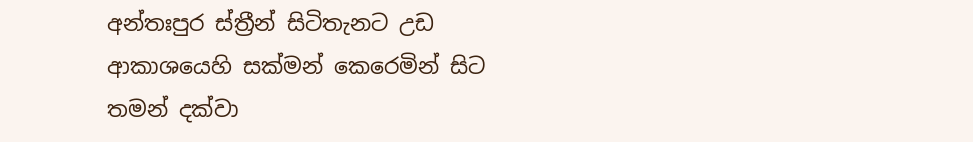අන්තඃපුර ස්ත්‍රීන් සිටිතැනට උඩ ආකාශයෙහි සක්මන් කෙරෙමින් සිට තමන් දක්වා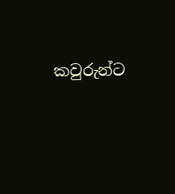කවුරුන්ට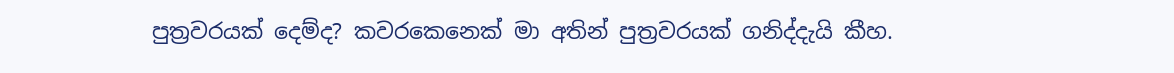පුත්‍රවරයක් දෙම්ද? කවරකෙනෙක් මා අතින් පුත්‍රවරයක් ගනිද්දැයි කීහ.